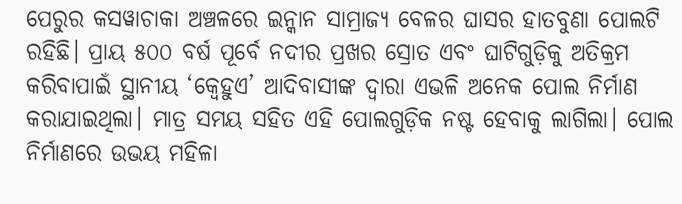ପେରୁର କସୱାଚାକା ଅଞ୍ଚଳରେ ଇନ୍କାନ ସାମ୍ରାଜ୍ୟ ବେଳର ଘାସର ହାତବୁଣା ପୋଲଟି ରହିଛି। ପ୍ରାୟ ୫୦୦ ବର୍ଷ ପୂର୍ବେ ନଦୀର ପ୍ରଖର ସ୍ରୋତ ଏବଂ ଘାଟିଗୁଡ଼ିକୁ ଅତିକ୍ରମ କରିବାପାଇଁ ସ୍ଥାନୀୟ ‘କ୍ବେହୁଏ’ ଆଦିବାସୀଙ୍କ ଦ୍ବାରା ଏଭଳି ଅନେକ ପୋଲ ନିର୍ମାଣ କରାଯାଇଥିଲା। ମାତ୍ର ସମୟ ସହିତ ଏହି ପୋଲଗୁଡ଼ିକ ନଷ୍ଟ ହେବାକୁ ଲାଗିଲା। ପୋଲ ନିର୍ମାଣରେ ଉଭୟ ମହିଳା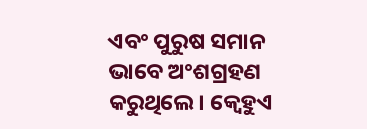ଏବଂ ପୁରୁଷ ସମାନ ଭାବେ ଅଂଶଗ୍ରହଣ କରୁଥିଲେ। କ୍ବେହୁଏ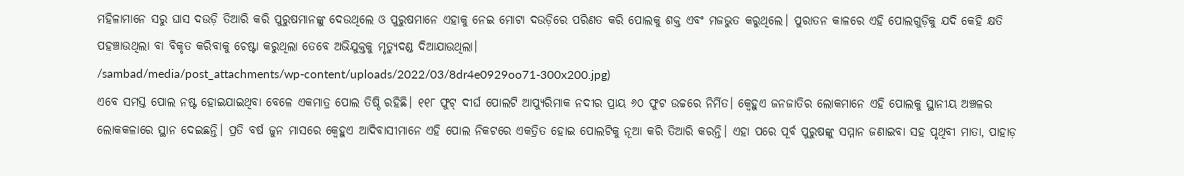ମହିଳାମାନେ ସରୁ ଘାସ ଦଉଡ଼ି ତିଆରି କରି ପୁରୁଷମାନଙ୍କୁ ଦେଉଥିଲେ ଓ ପୁରୁଷମାନେ ଏହାକୁ ନେଇ ମୋଟା ଦଉଡ଼ିରେ ପରିଣତ କରି ପୋଲକୁ ଶକ୍ତ ଏବଂ ମଜଭୁତ କରୁଥିଲେ। ପୁରାତନ କାଳରେ ଏହି ପୋଲଗୁଡ଼ିକୁ ଯଦି କେହି କ୍ଷତି ପହଞ୍ଚାଉଥିଲା ବା ବିକୃତ କରିବାକୁ ଚେଷ୍ଟା କରୁଥିଲା ତେବେ ଅଭିଯୁକ୍ତକୁ ମୃତ୍ୟୁଦଣ୍ଡ ଦିଆଯାଉଥିଲା।
/sambad/media/post_attachments/wp-content/uploads/2022/03/8dr4e0929oo71-300x200.jpg)
ଏବେ ସମସ୍ତ ପୋଲ ନଷ୍ଟ ହୋଇଯାଇଥିବା ବେଳେ ଏକମାତ୍ର ପୋଲ ତିଷ୍ଠି ରହିଛି। ୧୧୮ ଫୁଟ୍ ଦୀର୍ଘ ପୋଲଟି ଆପ୍ୟୁରିମାକ ନଦୀର ପ୍ରାୟ ୬୦ ଫୁଟ ଉଚ୍ଚରେ ନିର୍ମିତ। କ୍ବେହୁଏ ଜନଜାତିର ଲୋକମାନେ ଏହି ପୋଲକୁ ସ୍ଥାନୀୟ ଅଞ୍ଚଳର ଲୋକକଳାରେ ସ୍ଥାନ ଦେଇଛନ୍ତି। ପ୍ରତି ବର୍ଷ ଜୁନ ମାସରେ କ୍ବେହୁଏ ଆଦିବାସୀମାନେ ଏହି ପୋଲ ନିକଟରେ ଏକତ୍ରିତ ହୋଇ ପୋଲଟିକୁ ନୂଆ କରି ତିଆରି କରନ୍ତି। ଏହା ପରେ ପୂର୍ବ ପୁରୁଷଙ୍କୁ ସମ୍ମାନ ଜଣାଇବା ସହ ପୃଥିବୀ ମାତା, ପାହାଡ଼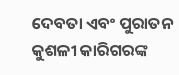ଦେବତା ଏବଂ ପୁରାତନ କୁଶଳୀ କାରିଗରଙ୍କ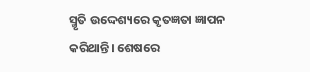ସ୍ମୃତି ଉଦ୍ଦେଶ୍ୟରେ କୃତଜ୍ଞତା ଜ୍ଞାପନ କରିଥାନ୍ତି। ଶେଷରେ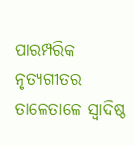ପାରମ୍ପରିକ ନୃତ୍ୟଗୀତର ତାଳେତାଳେ ସ୍ବାଦିଷ୍ଠ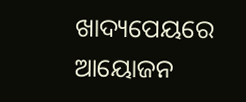ଖାଦ୍ୟପେୟରେ ଆୟୋଜନ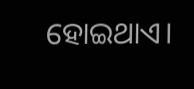ହୋଇଥାଏ।